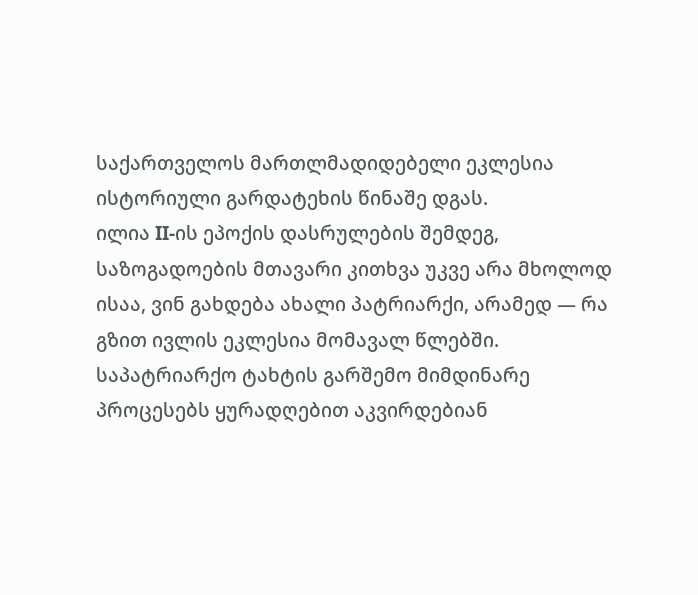საქართველოს მართლმადიდებელი ეკლესია ისტორიული გარდატეხის წინაშე დგას.
ილია II-ის ეპოქის დასრულების შემდეგ, საზოგადოების მთავარი კითხვა უკვე არა მხოლოდ ისაა, ვინ გახდება ახალი პატრიარქი, არამედ — რა გზით ივლის ეკლესია მომავალ წლებში.
საპატრიარქო ტახტის გარშემო მიმდინარე პროცესებს ყურადღებით აკვირდებიან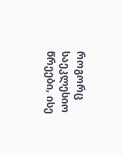როგორც საეკლესიო წრეები, ისე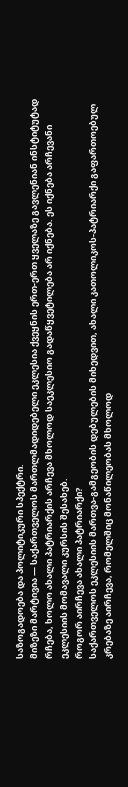საზოგადოება და პოლიტიკური სპექტრი.
მიზეზი მარტივია — საქართველოს მართლმადიდებელი ეკლესია ქვეყნის ერთ-ერთ ყველაზე გავლენიან ინსტიტუტად რჩება, ხოლო ახალი პატრიარქის არჩევა მხოლოდ საეკლესიო გადაწყვეტილება არ იქნება. ეს იქნება არჩევანი ეკლესიის მომავალი კურსის შესახებ.
როგორ აირჩევა ახალი პატრიარქი?
საქართველოს ეკლესიის მართვა-გამგეობის დებულების მიხედვით, ახალი კათოლიკოს-პატრიარქი გაფართოებულ კრებაზე აირჩევა, რომელშიც მონაწილეობას მხოლოდ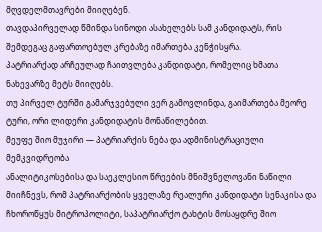მღვდელმთავრები მიიღებენ.
თავდაპირველად წმინდა სინოდი ასახელებს სამ კანდიდატს, რის შემდეგაც გაფართოებულ კრებაზე იმართება კენჭისყრა.
პატრიარქად არჩეულად ჩაითვლება კანდიდატი, რომელიც ხმათა ნახევარზე მეტს მიიღებს.
თუ პირველ ტურში გამარჯვებული ვერ გამოვლინდა, გაიმართება მეორე ტური, ორი ლიდერი კანდიდატის მონაწილებით.
მეუფე შიო მუჯირი — პატრიარქის ნება და ადმინისტრაციული მემკვიდრეობა
ანალიტიკოსებისა და საეკლესიო წრეების მნიშვნელოვანი ნაწილი მიიჩნევს, რომ პატრიარქობის ყველაზე რეალური კანდიდატი სენაკისა და ჩხოროწყუს მიტროპოლიტი, საპატრიარქო ტახტის მოსაყდრე შიო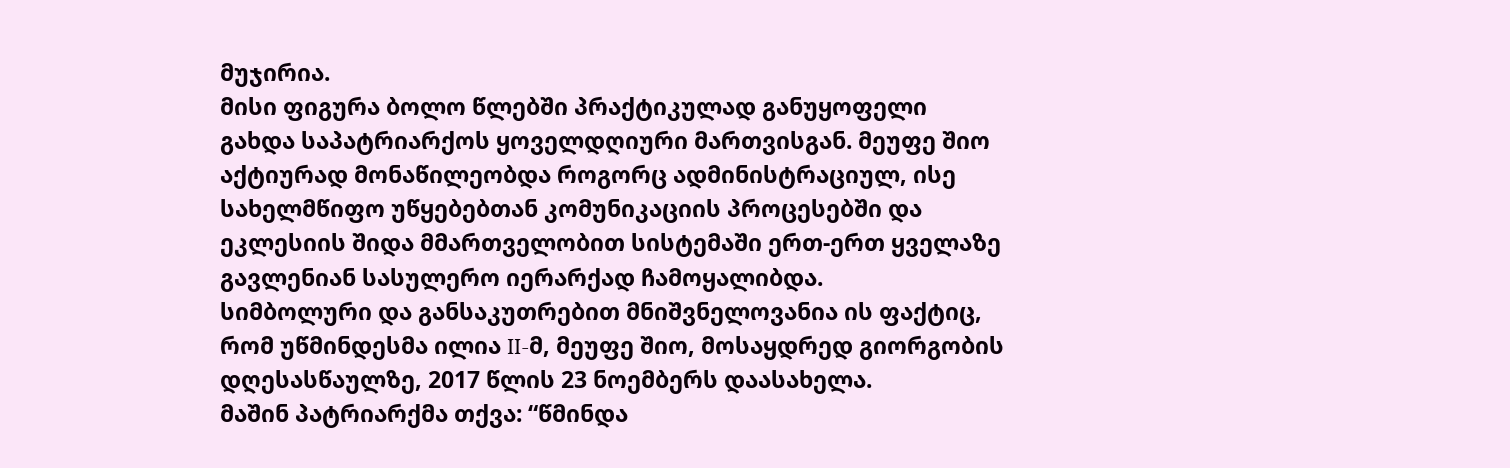მუჯირია.
მისი ფიგურა ბოლო წლებში პრაქტიკულად განუყოფელი გახდა საპატრიარქოს ყოველდღიური მართვისგან. მეუფე შიო აქტიურად მონაწილეობდა როგორც ადმინისტრაციულ, ისე სახელმწიფო უწყებებთან კომუნიკაციის პროცესებში და ეკლესიის შიდა მმართველობით სისტემაში ერთ-ერთ ყველაზე გავლენიან სასულერო იერარქად ჩამოყალიბდა.
სიმბოლური და განსაკუთრებით მნიშვნელოვანია ის ფაქტიც, რომ უწმინდესმა ილია II-მ, მეუფე შიო, მოსაყდრედ გიორგობის დღესასწაულზე, 2017 წლის 23 ნოემბერს დაასახელა.
მაშინ პატრიარქმა თქვა: “წმინდა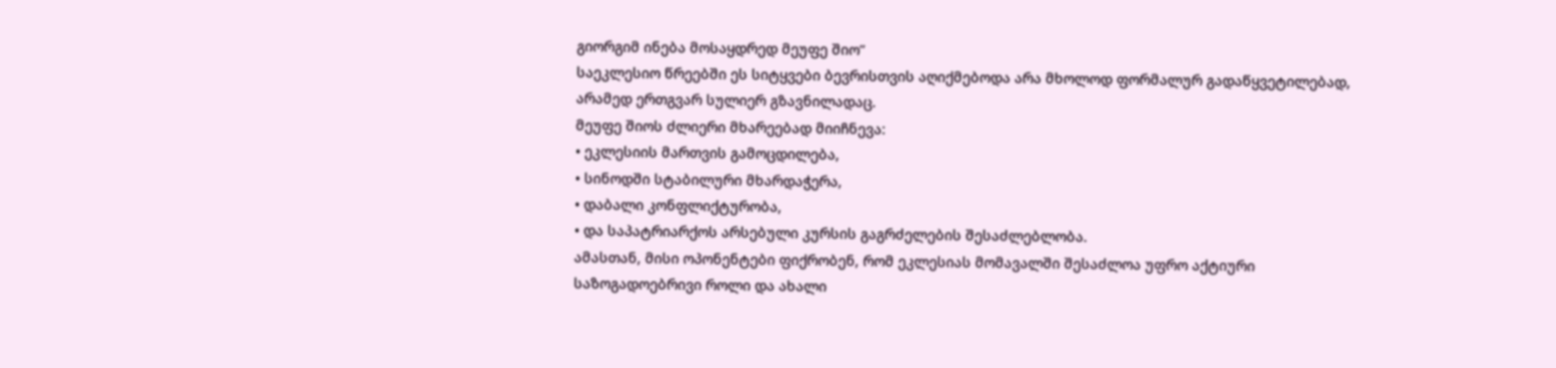გიორგიმ ინება მოსაყდრედ მეუფე შიო”
საეკლესიო წრეებში ეს სიტყვები ბევრისთვის აღიქმებოდა არა მხოლოდ ფორმალურ გადაწყვეტილებად, არამედ ერთგვარ სულიერ გზავნილადაც.
მეუფე შიოს ძლიერი მხარეებად მიიჩნევა:
• ეკლესიის მართვის გამოცდილება,
• სინოდში სტაბილური მხარდაჭერა,
• დაბალი კონფლიქტურობა,
• და საპატრიარქოს არსებული კურსის გაგრძელების შესაძლებლობა.
ამასთან, მისი ოპონენტები ფიქრობენ, რომ ეკლესიას მომავალში შესაძლოა უფრო აქტიური საზოგადოებრივი როლი და ახალი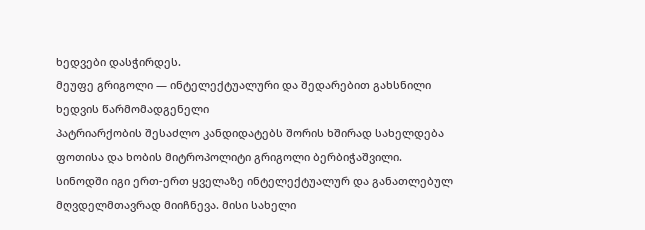ხედვები დასჭირდეს.
მეუფე გრიგოლი — ინტელექტუალური და შედარებით გახსნილი ხედვის წარმომადგენელი
პატრიარქობის შესაძლო კანდიდატებს შორის ხშირად სახელდება ფოთისა და ხობის მიტროპოლიტი გრიგოლი ბერბიჭაშვილი.
სინოდში იგი ერთ-ერთ ყველაზე ინტელექტუალურ და განათლებულ მღვდელმთავრად მიიჩნევა. მისი სახელი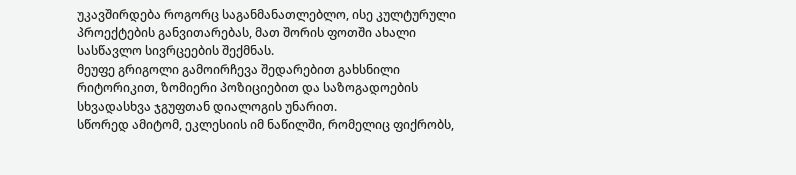უკავშირდება როგორც საგანმანათლებლო, ისე კულტურული პროექტების განვითარებას, მათ შორის ფოთში ახალი სასწავლო სივრცეების შექმნას.
მეუფე გრიგოლი გამოირჩევა შედარებით გახსნილი რიტორიკით, ზომიერი პოზიციებით და საზოგადოების სხვადასხვა ჯგუფთან დიალოგის უნარით.
სწორედ ამიტომ, ეკლესიის იმ ნაწილში, რომელიც ფიქრობს,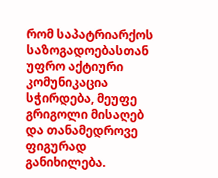რომ საპატრიარქოს საზოგადოებასთან უფრო აქტიური კომუნიკაცია სჭირდება, მეუფე გრიგოლი მისაღებ და თანამედროვე ფიგურად განიხილება.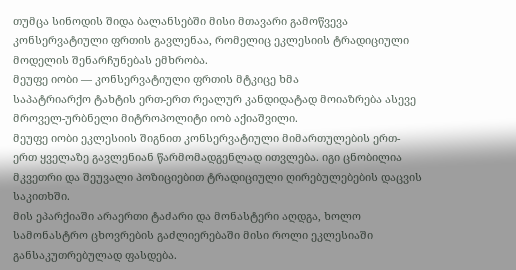თუმცა სინოდის შიდა ბალანსებში მისი მთავარი გამოწვევა კონსერვატიული ფრთის გავლენაა, რომელიც ეკლესიის ტრადიციული მოდელის შენარჩუნებას ემხრობა.
მეუფე იობი — კონსერვატიული ფრთის მტკიცე ხმა
საპატრიარქო ტახტის ერთ-ერთ რეალურ კანდიდატად მოიაზრება ასევე მროველ-ურბნელი მიტროპოლიტი იობ აქიაშვილი.
მეუფე იობი ეკლესიის შიგნით კონსერვატიული მიმართულების ერთ-ერთ ყველაზე გავლენიან წარმომადგენლად ითვლება. იგი ცნობილია მკვეთრი და შეუვალი პოზიციებით ტრადიციული ღირებულებების დაცვის საკითხში.
მის ეპარქიაში არაერთი ტაძარი და მონასტერი აღდგა, ხოლო სამონასტრო ცხოვრების გაძლიერებაში მისი როლი ეკლესიაში განსაკუთრებულად ფასდება.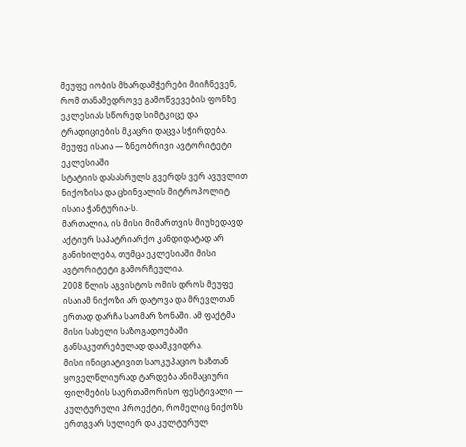მეუფე იობის მხარდამჭერები მიიჩნევენ, რომ თანამედროვე გამოწვევების ფონზე ეკლესიას სწორედ სიმტკიცე და ტრადიციების მკაცრი დაცვა სჭირდება.
მეუფე ისაია — ზნეობრივი ავტორიტეტი ეკლესიაში
სტატიის დასასრულს გვერდს ვერ ავუვლით ნიქოზისა და ცხინვალის მიტროპოლიტ ისაია ჭანტურია-ს.
მართალია, ის მისი მიმართვის მიუხედავდ აქტიურ საპატრიარქო კანდიდატად არ განიხილება, თუმცა ეკლესიაში მისი ავტორიტეტი გამორჩეულია.
2008 წლის აგვისტოს ომის დროს მეუფე ისაიამ ნიქოზი არ დატოვა და მრევლთან ერთად დარჩა საომარ ზონაში. ამ ფაქტმა მისი სახელი საზოგადოებაში განსაკუთრებულად დაამკვიდრა.
მისი ინიციატივით საოკუპაციო ხაზთან ყოველწლიურად ტარდება ანიმაციური ფილმების საერთაშორისო ფესტივალი — კულტურული პროექტი, რომელიც ნიქოზს ერთგვარ სულიერ და კულტურულ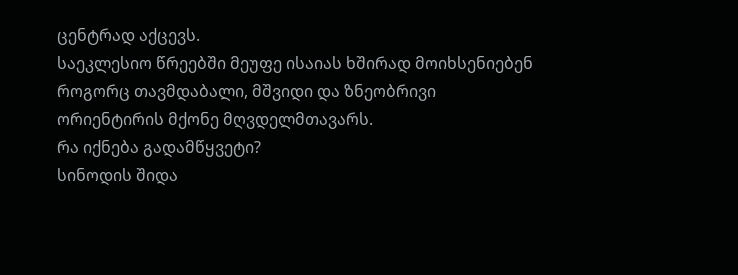ცენტრად აქცევს.
საეკლესიო წრეებში მეუფე ისაიას ხშირად მოიხსენიებენ როგორც თავმდაბალი, მშვიდი და ზნეობრივი ორიენტირის მქონე მღვდელმთავარს.
რა იქნება გადამწყვეტი?
სინოდის შიდა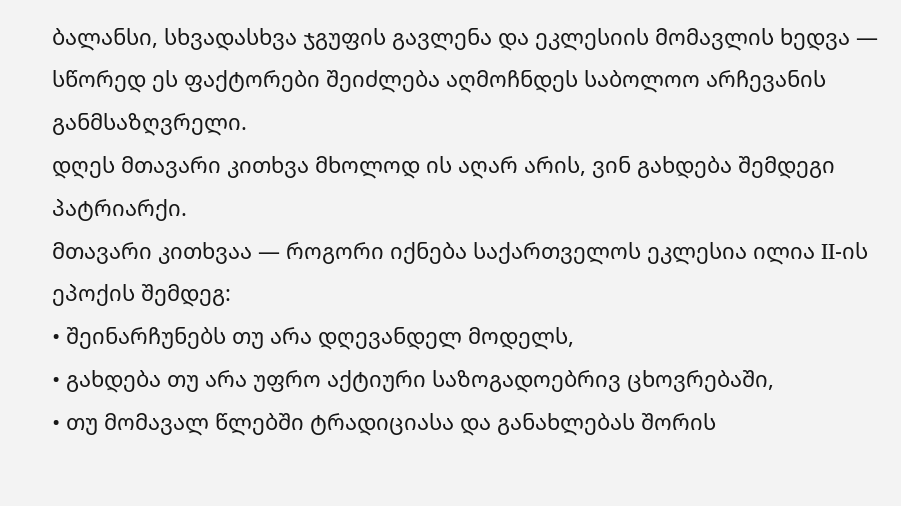ბალანსი, სხვადასხვა ჯგუფის გავლენა და ეკლესიის მომავლის ხედვა — სწორედ ეს ფაქტორები შეიძლება აღმოჩნდეს საბოლოო არჩევანის განმსაზღვრელი.
დღეს მთავარი კითხვა მხოლოდ ის აღარ არის, ვინ გახდება შემდეგი პატრიარქი.
მთავარი კითხვაა — როგორი იქნება საქართველოს ეკლესია ილია II-ის ეპოქის შემდეგ:
• შეინარჩუნებს თუ არა დღევანდელ მოდელს,
• გახდება თუ არა უფრო აქტიური საზოგადოებრივ ცხოვრებაში,
• თუ მომავალ წლებში ტრადიციასა და განახლებას შორის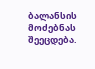ბალანსის მოძებნას შეეცდება.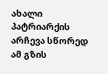ახალი პატრიარქის არჩევა სწორედ ამ გზის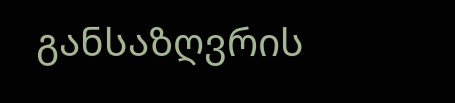განსაზღვრის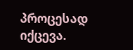პროცესად იქცევა.